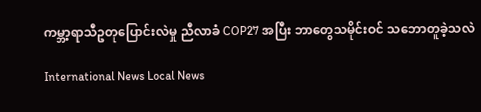ကမ္ဘာ့ရာသီဥတုပြောင်းလဲမှု ညီလာခံ COP27 အပြီး ဘာတွေသမိုင်းဝင် သဘောတူခဲ့သလဲ

International News Local News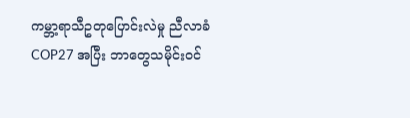ကမ္ဘာ့ရာသီဥတုပြောင်းလဲမှု ညီလာခံ COP27 အပြီး ဘာတွေသမိုင်းဝင်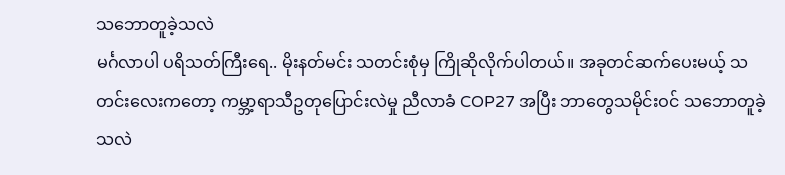သဘောတူခဲ့သလဲ
မင်္ဂလာပါ ပရိသတ်ကြီးရေ.. မိုးနတ်မင်း သတင်းစုံမှ ကြိုဆိုလိုက်ပါတယ်။ အခုတင်ဆက်ပေးမယ့် သတင်းလေးကတော့ ကမ္ဘာ့ရာသီဥတုပြောင်းလဲမှု ညီလာခံ COP27 အပြီး ဘာတွေသမိုင်းဝင် သဘောတူခဲ့သလဲ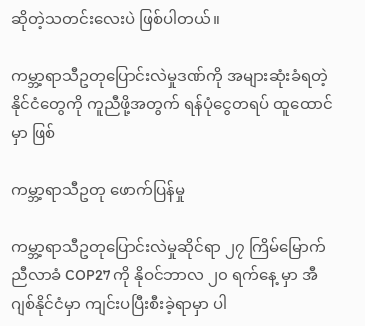ဆိုတဲ့သတင်းလေးပဲ ဖြစ်ပါတယ်။

ကမ္ဘာ့ရာသီဥတုပြောင်းလဲမှုဒဏ်ကို အများဆုံးခံရတဲ့ နိုင်ငံတွေကို ကူညီဖို့အတွက် ရန်ပုံငွေတရပ် ထူထောင်မှာ ဖြစ်

ကမ္ဘာ့ရာသီဥတု ဖောက်ပြန်မှု

ကမ္ဘာ့ရာသီဥတုပြောင်းလဲမှုဆိုင်ရာ ၂၇ ကြိမ်မြောက်ညီလာခံ COP27 ကို နိုဝင်ဘာလ ၂၀ ရက်နေ့ မှာ အီဂျစ်နိုင်ငံမှာ ကျင်းပပြီးစီးခဲ့ရာမှာ ပါ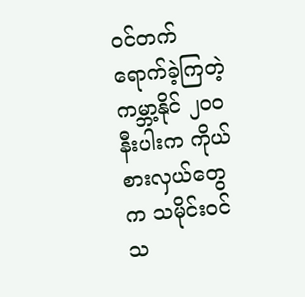ဝင်တက်ရောက်ခဲ့ကြတဲ့ ကမ္ဘာ့နိုင် ၂၀ဝ နီးပါးက ကိုယ်စားလှယ်တွေက သမိုင်းဝင် သ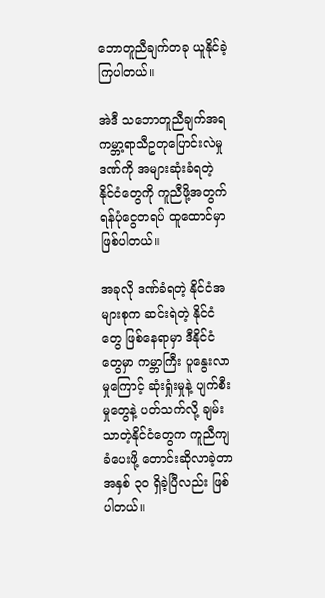ဘောတူညီချက်တခု ယူနိုင်ခဲ့ကြပါတယ်။

အဲဒီ သဘောတူညီချက်အရ ကမ္ဘာ့ရာသီဥတုပြောင်းလဲမှုဒဏ်ကို အများဆုံးခံရတဲ့ နိုင်ငံတွေကို ကူညီဖို့အတွက် ရန်ပုံငွေတရပ် ထူထောင်မှာ ဖြစ်ပါတယ်။

အခုလို ဒဏ်ခံရတဲ့ နိုင်ငံအများစုက ဆင်းရဲတဲ့ နိုင်ငံတွေ ဖြစ်နေရာမှာ ဒီနိုင်ငံတွေမှာ ကမ္ဘာကြီး ပူနွေးလာမှုကြောင့် ဆုံးရှုံးမှုနဲ့ ပျက်စီးမှုတွေနဲ့ ပတ်သက်လို့ ချမ်းသာတဲ့နိုင်ငံတွေက ကူညီကျခံပေးဖို့ တောင်းဆိုလာခဲ့တာ အနှစ် ၃၀ ရှိခဲ့ပြီလည်း ဖြစ်ပါတယ်။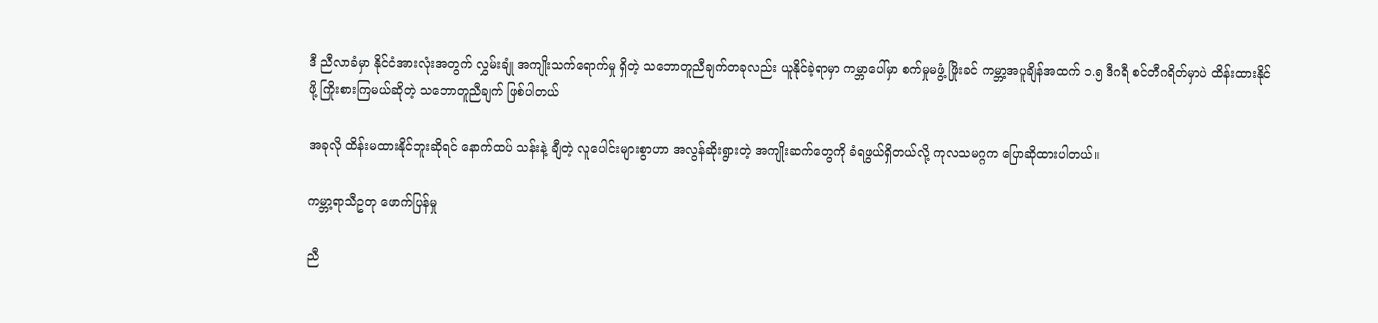ဒီ ညီလာခံမှာ နိုင်ငံအားလုံးအတွက် လွှမ်းချုံ အကျိုးသက်ရောက်မှု ရှိတဲ့ သဘောတူညီချက်တခုလည်း ယူနိုင်ခဲ့ရာမှာ ကမ္ဘာပေါ်မှာ စက်မှုမဖွံ့ ဖြိုးခင် ကမ္ဘာ့အပူချိန်အထက် ၁.၅ ဒီဂရီ စင်တီဂရိတ်မှာပဲ ထိန်းထားနိုင်ဖို့ ကြိုးစားကြမယ်ဆိုတဲ့ သဘောတူညီချက် ဖြစ်ပါတယ်

အခုလို ထိန်းမထားနိုင်ဘူးဆိုရင် နောက်ထပ် သန်းနဲ့ ချီတဲ့ လူပေါင်းများစွာဟာ အလွန်ဆိုးရွားတဲ့ အကျိုးဆက်တွေကို ခံရဖွယ်ရှိတယ်လို့ ကုလသမဂ္ဂက ပြောဆိုထားပါတယ်။

ကမ္ဘာ့ရာသီဥတု ဖောက်ပြန်မှု

ညီ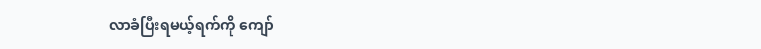လာခံပြီးရမယ့်ရက်ကို ကျော်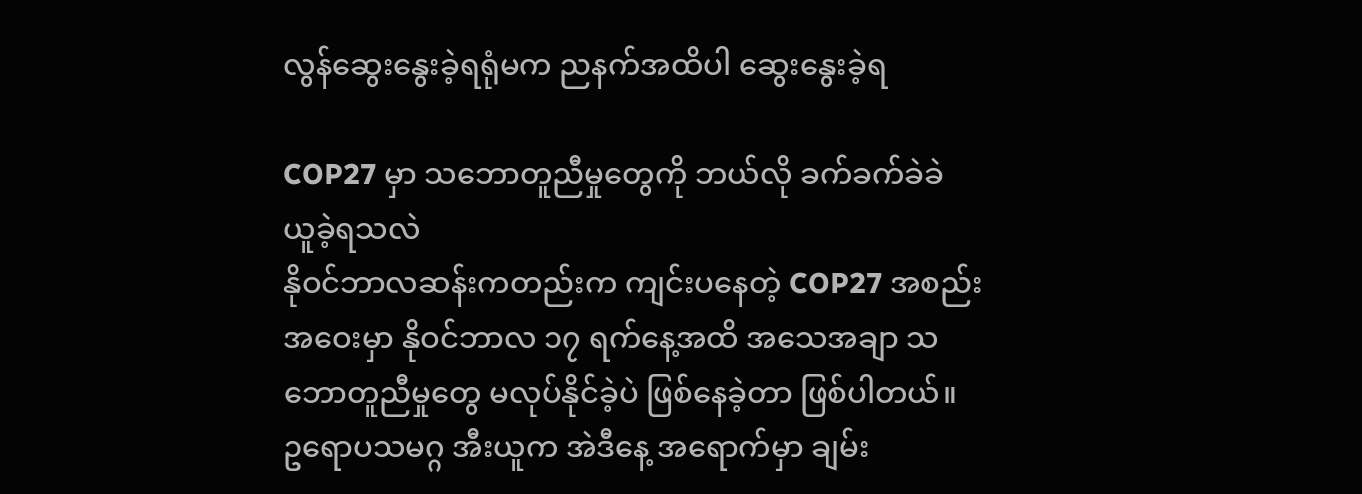လွန်ဆွေးနွေးခဲ့ရရုံမက ညနက်အထိပါ ဆွေးနွေးခဲ့ရ

COP27 မှာ သဘောတူညီမှုတွေကို ဘယ်လို ခက်ခက်ခဲခဲ ယူခဲ့ရသလဲ
နိုဝင်ဘာလဆန်းကတည်းက ကျင်းပနေတဲ့ COP27 အစည်းအဝေးမှာ နိုဝင်ဘာလ ၁၇ ရက်နေ့အထိ အသေအချာ သဘောတူညီမှုတွေ မလုပ်နိုင်ခဲ့ပဲ ဖြစ်နေခဲ့တာ ဖြစ်ပါတယ်။
ဥရောပသမဂ္ဂ အီးယူက အဲဒီနေ့ အရောက်မှာ ချမ်း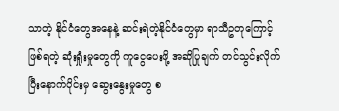သာတဲ့ နိုင်ငံတွေအနေနဲ့ ဆင်းရဲတဲ့နိုင်ငံတွေမှာ ရာသီဥတုကြောင့် ဖြစ်ရတဲ့ ဆုံးရှုံးမှုတွေကို ကူငွေပေးဖို့ အဆိုပြုချက် တင်သွင်းလိုက်ပြီးနောက်ပိုင်းမှ ဆွေးနွေးမှုတွေ စ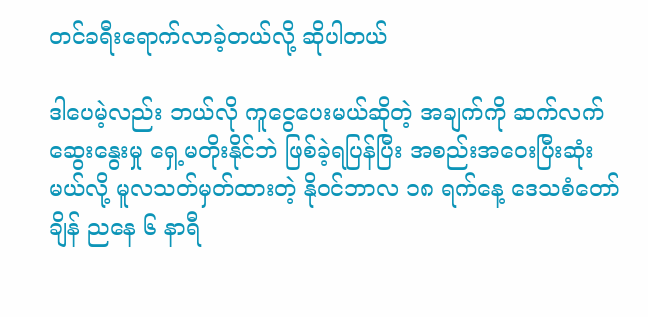တင်ခရီးရောက်လာခဲ့တယ်လို့ ဆိုပါတယ်

ဒါပေမဲ့လည်း ဘယ်လို ကူငွေပေးမယ်ဆိုတဲ့ အချက်ကို ဆက်လက် ဆွေးနွေးမှု ရှေ့မတိုးနိုင်ဘဲ ဖြစ်ခဲ့ရပြန်ပြီး အစည်းအဝေးပြီးဆုံးမယ်လို့ မူလသတ်မှတ်ထားတဲ့ နိုဝင်ဘာလ ၁၈ ရက်နေ့ ဒေသစံတော်ချိန် ညနေ ၆ နာရီ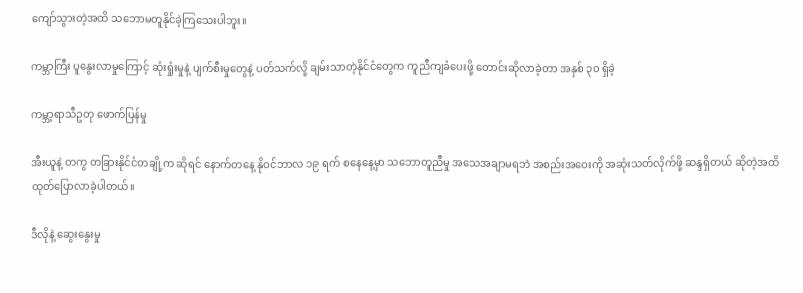ကျော်သွားတဲ့အထိ သဘောမတူနိုင်ခဲ့ကြသေးပါဘူး။

ကမ္ဘာကြီး ပူနွေးလာမှုကြောင့် ဆုံးရှုံးမှုနဲ့ ပျက်စီးမှုတွေနဲ့ ပတ်သက်လို့ ချမ်းသာတဲ့နိုင်ငံတွေက ကူညီကျခံပေးဖို့ တောင်းဆိုလာခဲ့တာ အနှစ် ၃၀ ရှိခဲ့

ကမ္ဘာ့ရာသီဥတု ဖောက်ပြန်မှု

အီးယူနဲ့ တကွ တခြားနိုင်ငံတချို့က ဆိုရင် နောက်တနေ့ နိုဝင်ဘာလ ၁၉ ရက် စနေနေ့မှာ သဘောတူညီမှု အသေအချာမရဘဲ အစည်းအဝေးကို အဆုံးသတ်လိုက်ဖို့ ဆန္ဒရှိတယ် ဆိုတဲ့အထိ ထုတ်ပြောလာခဲ့ပါတယ်။

ဒီလိုနဲ့ ဆွေးနွေးမှု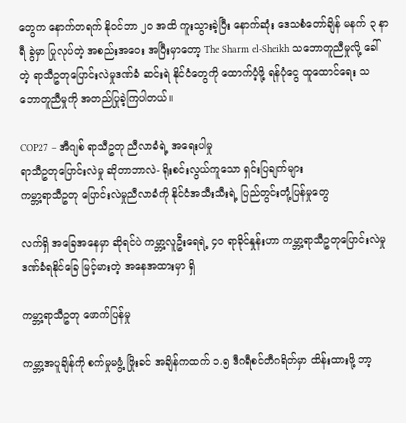တွေက နောက်တရက် နိုဝင်ဘာ ၂၀ အထိ ကူးသွားခဲ့ပြီး နောက်ဆုံး ဒေသစံတော်ချိန် မနက် ၃ နာရီ ခွဲမှာ ပြုလုပ်တဲ့ အစည်းအဝေး အပြီးမှာတော့ The Sharm el-Sheikh သဘောတူညီမှုလို့ ခေါ်တဲ့ ရာသီဥတုပြောင်းလဲမှုဒဏ်ခံ ဆင်းရဲ နိုင်ငံတွေကို ထောက်ပံ့ဖို့ ရန်ပုံငွေ ထူထောင်ရေး သဘောတူညီမှုကို အတည်ပြုခဲ့ကြပါတယ်။

COP27 – အီဂျစ် ရာသီဥတု ညီလာခံရဲ့ အရေးပါမှု
ရာသီဥတုပြောင်းလဲမှု ဆိုတာဘာလဲ- ရိုးစင်းလွယ်ကူသော ရှင်းပြချက်များ
ကမ္ဘာ့ရာသီဥတု ပြောင်းလဲမှုညီလာခံကို နိုင်ငံအသီးသီးရဲ့ ပြည်တွင်းတုံ့ပြန်မှုတွေ

လက်ရှိ အခြေအနေမှာ ဆိုရင်ပဲ ကမ္ဘာ့လူဦးရေရဲ့ ၄၀ ရာခိုင်နှုန်းဟာ ကမ္ဘာ့ရာသီဥတုပြောင်းလဲမှု ဒဏ်ခံရနိုင်ခြေ မြင့်မားတဲ့ အနေအထားမှာ ရှိ

ကမ္ဘာ့ရာသီဥတု ဖောက်ပြန်မှု

ကမ္ဘာ့အပူချိန်ကို စက်မှုမဖွံ့ ဖြိုးခင် အချိန်ကထက် ၁.၅ ဒီဂရီစင်တီဂရိတ်မှာ ထိန်းထားဖို့ ဘာ့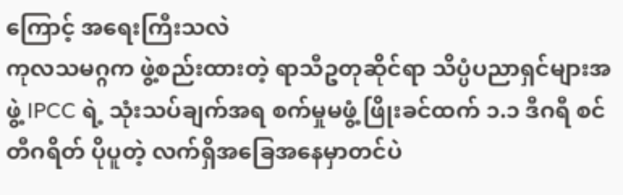ကြောင့် အရေးကြီးသလဲ
ကုလသမဂ္ဂက ဖွဲ့စည်းထားတဲ့ ရာသီဥတုဆိုင်ရာ သိပ္ပံပညာရှင်များအဖွဲ့ IPCC ရဲ့ သုံးသပ်ချက်အရ စက်မှုမဖွံ့ ဖြိုးခင်ထက် ၁.၁ ဒီဂရီ စင်တီဂရိတ် ပိုပူတဲ့ လက်ရှိအခြေအနေမှာတင်ပဲ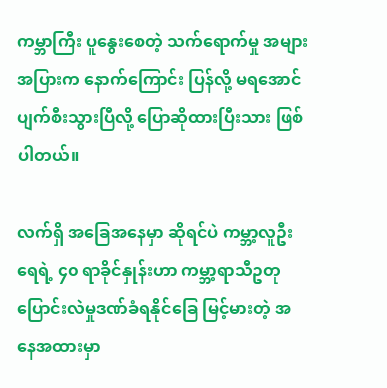ကမ္ဘာကြီး ပူနွေးစေတဲ့ သက်ရောက်မှု အများအပြားက နောက်ကြောင်း ပြန်လို့ မရအောင် ပျက်စီးသွားပြီလို့ ပြောဆိုထားပြီးသား ဖြစ်ပါတယ်။

လက်ရှိ အခြေအနေမှာ ဆိုရင်ပဲ ကမ္ဘာ့လူဦးရေရဲ့ ၄၀ ရာခိုင်နှုန်းဟာ ကမ္ဘာ့ရာသီဥတု ပြောင်းလဲမှုဒဏ်ခံရနိုင်ခြေ မြင့်မားတဲ့ အနေအထားမှာ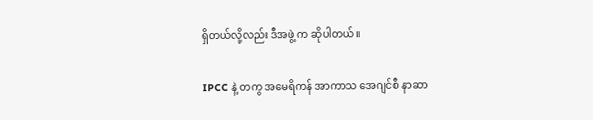ရှိတယ်လို့လည်း ဒီအဖွဲ့ က ဆိုပါတယ်။

IPCC နဲ့ တကွ အမေရိကန် အာကာသ အေဂျင်စီ နာဆာ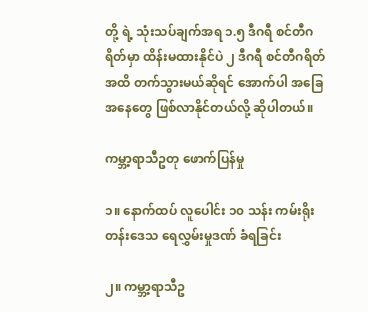တို့ ရဲ့ သုံးသပ်ချက်အရ ၁.၅ ဒီဂရီ စင်တီဂရိတ်မှာ ထိန်းမထားနိုင်ပဲ ၂ ဒီဂရီ စင်တီဂရိတ်အထိ တက်သွားမယ်ဆိုရင် အောက်ပါ အခြေအနေတွေ ဖြစ်လာနိုင်တယ်လို့ ဆိုပါတယ်။

ကမ္ဘာ့ရာသီဥတု ဖောက်ပြန်မှု

၁။ နောက်ထပ် လူပေါင်း ၁၀ သန်း ကမ်းရိုးတန်းဒေသ ရေလွှမ်းမှုဒဏ် ခံရခြင်း

၂။ ကမ္ဘာ့ရာသီဥ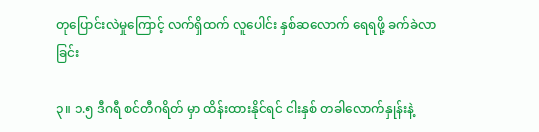တုပြောင်းလဲမှုကြောင့် လက်ရှိထက် လူပေါင်း နှစ်ဆလောက် ရေရဖို့ ခက်ခဲလာခြင်း

၃။ ၁.၅ ဒီဂရီ စင်တီဂရိတ် မှာ ထိန်းထားနိုင်ရင် ငါးနှစ် တခါလောက်နှုန်းနဲ့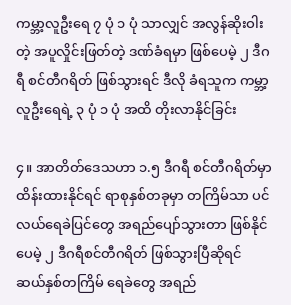ကမ္ဘာ့လူဦးရေ ၇ ပုံ ၁ ပုံ သာလျှင် အလွန်ဆိုးဝါးတဲ့ အပူလှိုင်းဖြတ်တဲ့ ဒဏ်ခံရမှာ ဖြစ်ပေမဲ့ ၂ ဒီဂရီ စင်တီဂရိတ် ဖြစ်သွားရင် ဒီလို ခံရသူက ကမ္ဘာ့ လူဦးရေရဲ့ ၃ ပုံ ၁ ပုံ အထိ တိုးလာနိုင်ခြင်း

၄။ အာတိတ်ဒေသဟာ ၁.၅ ဒီဂရီ စင်တီဂရိတ်မှာ ထိန်းထားနိုင်ရင် ရာစုနှစ်တခုမှာ တကြိမ်သာ ပင်လယ်ရေခဲပြင်တွေ အရည်ပျော်သွားတာ ဖြစ်နိုင်ပေမဲ့ ၂ ဒီဂရီစင်တီဂရိတ် ဖြစ်သွားပြီဆိုရင် ဆယ်နှစ်တကြိမ် ရေခဲတွေ အရည်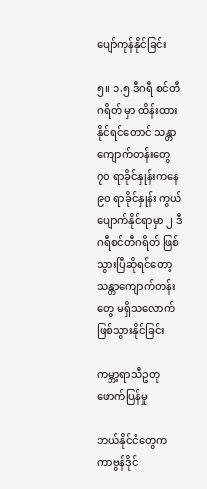ပျော်ကုန်နိုင်ခြင်း

၅။ ၁.၅ ဒီဂရီ စင်တီဂရိတ် မှာ ထိန်းထားနိုင်ရင်တောင် သန္တာကျောက်တန်းတွေ ၇၀ ရာခိုင်နှုန်းကနေ ၉၀ ရာခိုင်နှုန်း ကွယ်ပျောက်နိုင်ရာမှာ ၂ ဒီဂရီစင်တီဂရိတ် ဖြစ်သွားပြီဆိုရင်တော့ သန္တာကျောက်တန်းတွေ မရှိသလောက် ဖြစ်သွားနိုင်ခြင်း

ကမ္ဘာ့ရာသီဥတု ဖောက်ပြန်မှု

ဘယ်နိုင်ငံတွေက ကာဗွန်ဒိုင်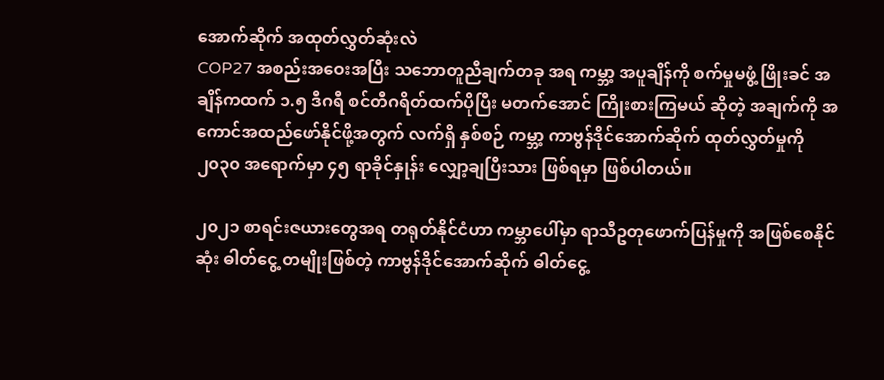အောက်ဆိုက် အထုတ်လွှတ်ဆုံးလဲ
COP27 အစည်းအဝေးအပြီး သဘောတူညီချက်တခု အရ ကမ္ဘာ့ အပူချိန်ကို စက်မှုမဖွံ့ ဖြိုးခင် အချိန်ကထက် ၁.၅ ဒီဂရီ စင်တီဂရိတ်ထက်ပိုပြီး မတက်အောင် ကြိုးစားကြမယ် ဆိုတဲ့ အချက်ကို အကောင်အထည်ဖော်နိုင်ဖို့အတွက် လက်ရှိ နှစ်စဉ် ကမ္ဘာ့ ကာဗွန်ဒိုင်အောက်ဆိုက် ထုတ်လွှတ်မှုကို ၂၀၃၀ အရောက်မှာ ၄၅ ရာခိုင်နှုန်း လျှော့ချပြီးသား ဖြစ်ရမှာ ဖြစ်ပါတယ်။

၂၀၂၁ စာရင်းဇယားတွေအရ တရုတ်နိုင်ငံဟာ ကမ္ဘာပေါ်မှာ ရာသီဥတုဖောက်ပြန်မှုကို အဖြစ်စေနိုင်ဆုံး ဓါတ်ငွေ့ တမျိုးဖြစ်တဲ့ ကာဗွန်ဒိုင်အောက်ဆိုက် ဓါတ်ငွေ့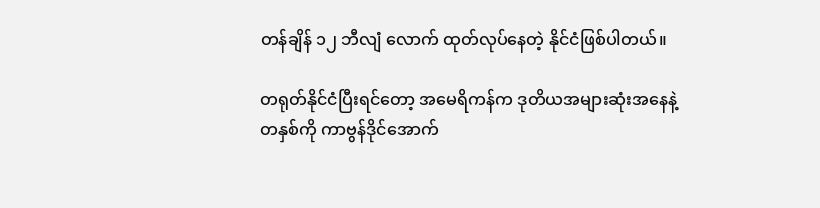တန်ချိန် ၁၂ ဘီလျံ လောက် ထုတ်လုပ်နေတဲ့ နိုင်ငံဖြစ်ပါတယ်။

တရုတ်နိုင်ငံပြီးရင်တော့ အမေရိကန်က ဒုတိယအများဆုံးအနေနဲ့ တနှစ်ကို ကာဗွန်ဒိုင်အောက်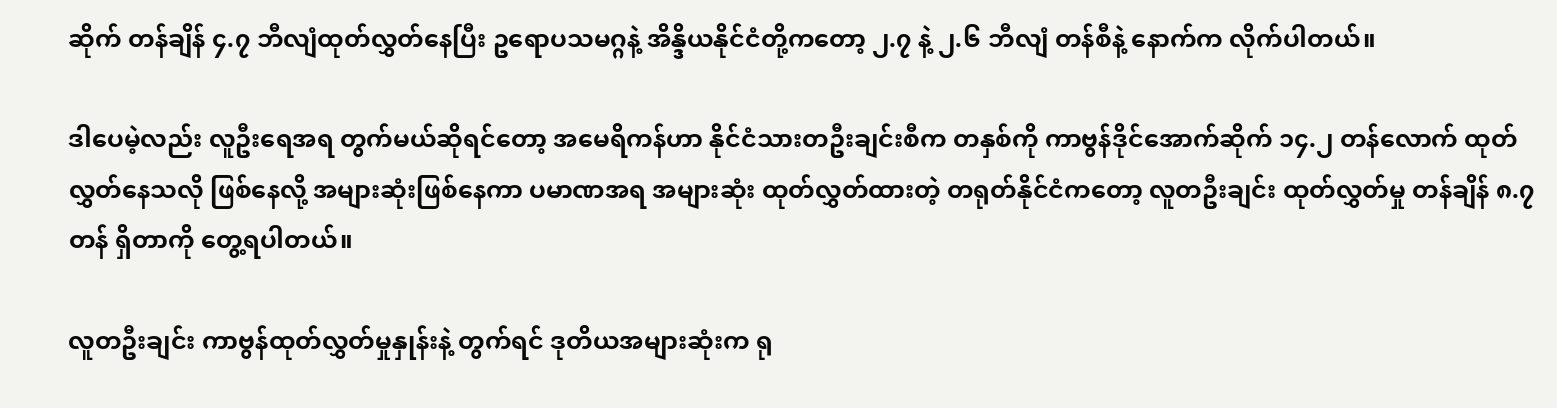ဆိုက် တန်ချိန် ၄.၇ ဘီလျံထုတ်လွှတ်နေပြီး ဥရောပသမဂ္ဂနဲ့ အိန္ဒိယနိုင်ငံတို့ကတော့ ၂.၇ နဲ့ ၂.၆ ဘီလျံ တန်စီနဲ့ နောက်က လိုက်ပါတယ်။

ဒါပေမဲ့လည်း လူဦးရေအရ တွက်မယ်ဆိုရင်တော့ အမေရိကန်ဟာ နိုင်ငံသားတဦးချင်းစီက တနှစ်ကို ကာဗွန်ဒိုင်အောက်ဆိုက် ၁၄.၂ တန်လောက် ထုတ်လွှတ်နေသလို ဖြစ်နေလို့ အများဆုံးဖြစ်နေကာ ပမာဏအရ အများဆုံး ထုတ်လွှတ်ထားတဲ့ တရုတ်နိုင်ငံကတော့ လူတဦးချင်း ထုတ်လွှတ်မှု တန်ချိန် ၈.၇ တန် ရှိတာကို တွေ့ရပါတယ်။

လူတဦးချင်း ကာဗွန်ထုတ်လွှတ်မှုနှုန်းနဲ့ တွက်ရင် ဒုတိယအများဆုံးက ရု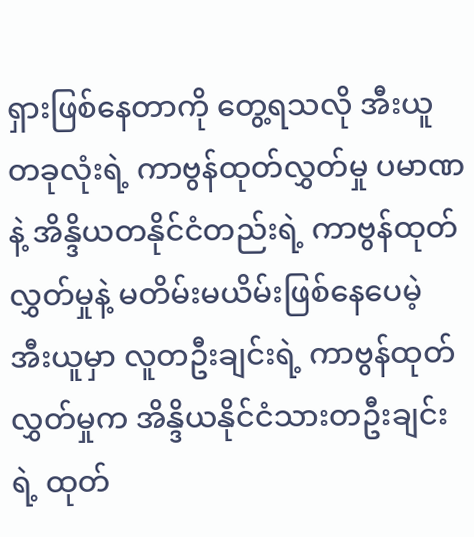ရှားဖြစ်နေတာကို တွေ့ရသလို အီးယူတခုလုံးရဲ့ ကာဗွန်ထုတ်လွှတ်မှု ပမာဏနဲ့ အိန္ဒိယတနိုင်ငံတည်းရဲ့ ကာဗွန်ထုတ်လွှတ်မှုနဲ့ မတိမ်းမယိမ်းဖြစ်နေပေမဲ့ အီးယူမှာ လူတဦးချင်းရဲ့ ကာဗွန်ထုတ်လွှတ်မှုက အိန္ဒိယနိုင်ငံသားတဦးချင်းရဲ့ ထုတ်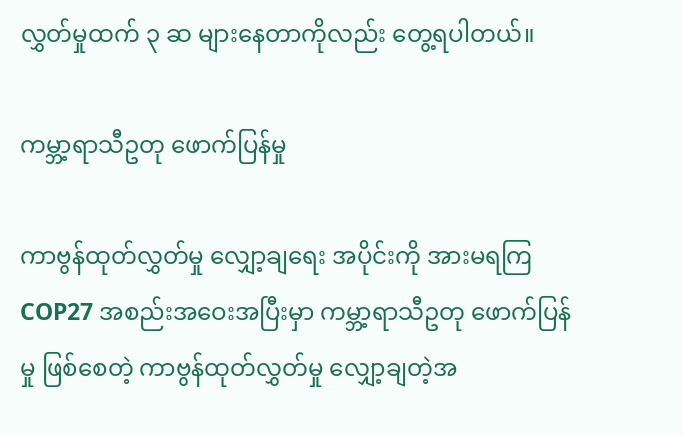လွှတ်မှုထက် ၃ ဆ များနေတာကိုလည်း တွေ့ရပါတယ်။

ကမ္ဘာ့ရာသီဥတု ဖောက်ပြန်မှု

ကာဗွန်ထုတ်လွှတ်မှု လျှော့ချရေး အပိုင်းကို အားမရကြ
COP27 အစည်းအဝေးအပြီးမှာ ကမ္ဘာ့ရာသီဥတု ဖောက်ပြန်မှု ဖြစ်စေတဲ့ ကာဗွန်ထုတ်လွှတ်မှု လျှော့ချတဲ့အ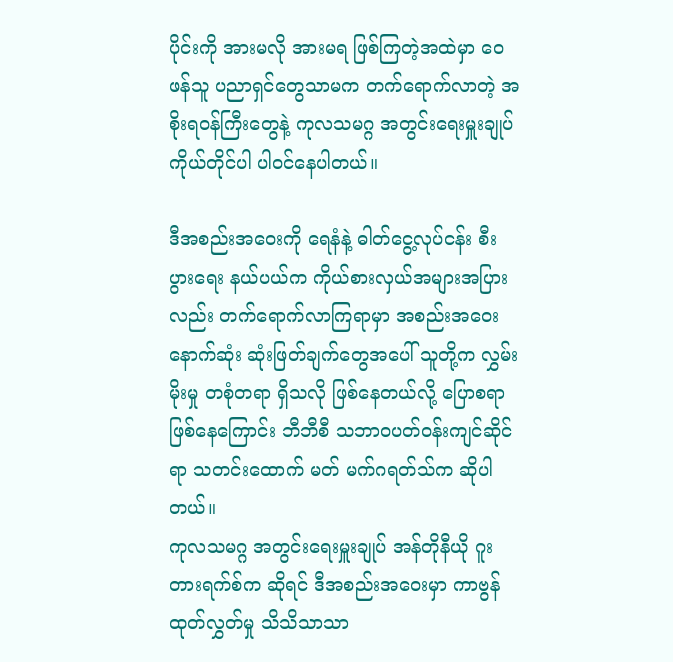ပိုင်းကို အားမလို အားမရ ဖြစ်ကြတဲ့အထဲမှာ ဝေဖန်သူ ပညာရှင်တွေသာမက တက်ရောက်လာတဲ့ အစိုးရဝန်ကြီးတွေနဲ့ ကုလသမဂ္ဂ အတွင်းရေးမှူးချုပ် ကိုယ်တိုင်ပါ ပါဝင်နေပါတယ်။

ဒီအစည်းအဝေးကို ရေနံနဲ့ ဓါတ်ငွေ့လုပ်ငန်း စီးပွားရေး နယ်ပယ်က ကိုယ်စားလှယ်အများအပြားလည်း တက်ရောက်လာကြရာမှာ အစည်းအဝေးနောက်ဆုံး ဆုံးဖြတ်ချက်တွေအပေါ် သူတို့က လွှမ်းမိုးမှု တစုံတရာ ရှိသလို ဖြစ်နေတယ်လို့ ပြောစရာ ဖြစ်နေကြောင်း ဘီဘီစီ သဘာဝပတ်ဝန်းကျင်ဆိုင်ရာ သတင်းထောက် မတ် မက်ဂရတ်သ်က ဆိုပါတယ်။
ကုလသမဂ္ဂ အတွင်းရေးမှူးချုပ် အန်တိုနီယို ဂူးတားရက်စ်က ဆိုရင် ဒီအစည်းအဝေးမှာ ကာဗွန်ထုတ်လွှတ်မှု သိသိသာသာ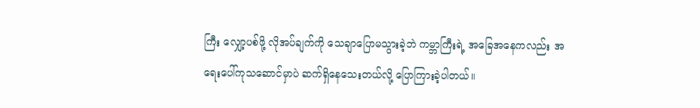ကြီး လျှော့ပစ်ဖို့ လိုအပ်ချက်ကို သေချာပြောမသွားခဲ့ဘဲ ကမ္ဘာကြီးရဲ့ အခြေအနေကလည်း အရေးပေါ်ကုသဆောင်မှာပဲ ဆက်ရှိနေသေးတယ်လို့ ပြောကြားခဲ့ပါတယ်။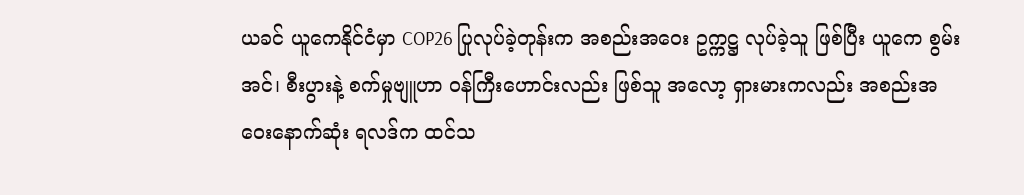ယခင် ယူကေနိုင်ငံမှာ COP26 ပြုလုပ်ခဲ့တုန်းက အစည်းအဝေး ဥက္ကဋ္ဌ လုပ်ခဲ့သူ ဖြစ်ပြီး ယူကေ စွမ်းအင်၊ စီးပွားနဲ့ စက်မှုဗျူဟာ ဝန်ကြီးဟောင်းလည်း ဖြစ်သူ အလော့ ရှားမားကလည်း အစည်းအဝေးနောက်ဆုံး ရလဒ်က ထင်သ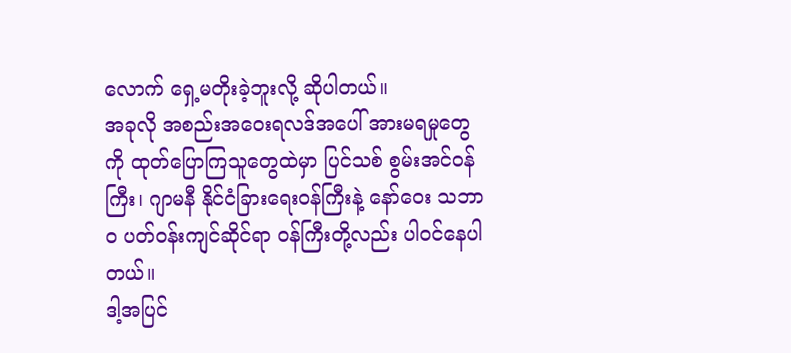လောက် ရှေ့မတိုးခဲ့ဘူးလို့ ဆိုပါတယ်။
အခုလို အစည်းအဝေးရလဒ်အပေါ် အားမရမှုတွေကို ထုတ်ပြောကြသူတွေထဲမှာ ပြင်သစ် စွမ်းအင်ဝန်ကြီး၊ ဂျာမနီ နိုင်ငံခြားရေးဝန်ကြီးနဲ့ နော်ဝေး သဘာဝ ပတ်ဝန်းကျင်ဆိုင်ရာ ဝန်ကြီးတို့လည်း ပါဝင်နေပါတယ်။
ဒါ့အပြင်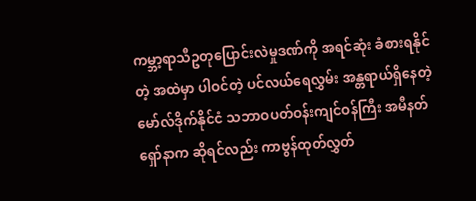ကမ္ဘာ့ရာသီဥတုပြောင်းလဲမှုဒဏ်ကို အရင်ဆုံး ခံစားရနိုင်တဲ့ အထဲမှာ ပါဝင်တဲ့ ပင်လယ်ရေလွှမ်း အန္တရာယ်ရှိနေတဲ့ မော်လ်ဒိုက်နိုင်ငံ သဘာဝပတ်ဝန်းကျင်ဝန်ကြီး အမီနတ် ရှော်နာက ဆိုရင်လည်း ကာဗွန်ထုတ်လွှတ်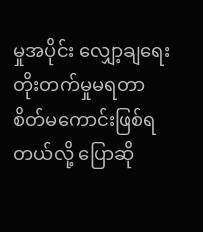မှုအပိုင်း လျှော့ချရေး တိုးတက်မှုမရတာ စိတ်မကောင်းဖြစ်ရတယ်လို့ ပြောဆို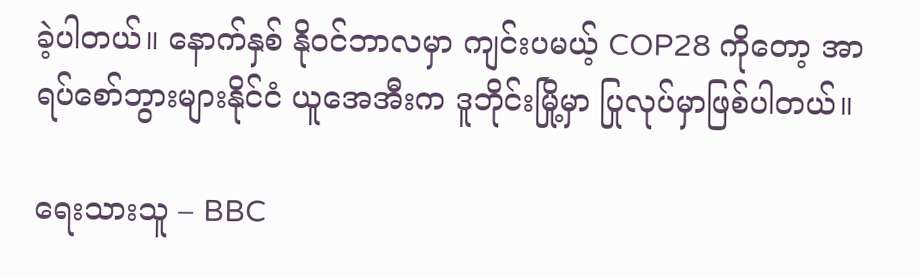ခဲ့ပါတယ်။ နောက်နှစ် နိုဝင်ဘာလမှာ ကျင်းပမယ့် COP28 ကိုတော့ အာရပ်စော်ဘွားများနိုင်ငံ ယူအေအီးက ဒူဘိုင်းမြို့မှာ ပြုလုပ်မှာဖြစ်ပါတယ်။

ရေးသားသူ – BBC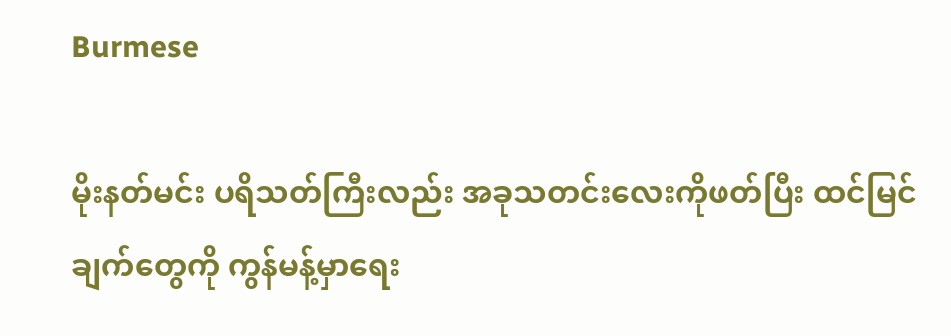Burmese

မိုးနတ်မင်း ပရိသတ်ကြီးလည်း အခုသတင်းလေးကိုဖတ်ပြီး ထင်မြင်ချက်တွေကို ကွန်မန့်မှာရေး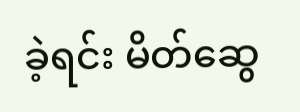ခဲ့ရင်း မိတ်ဆွေ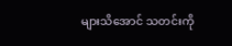များသိအောင် သတင်းကို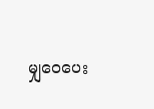မျှဝေပေး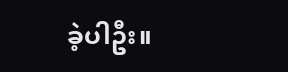ခဲ့ပါဦး။